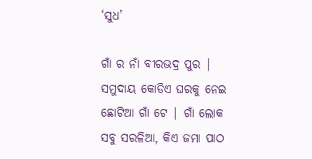‘ସୁଧ’

ଗାଁ ର ନାଁ ବୀରଭଦ୍ର ପୁର | ସମୁଦାୟ କୋଡିଏ ଘରକୁ ନେଇ ଛୋଟିଆ ଗାଁ ଟେ | ଗାଁ ଲୋକ ସବୁ ସରଳିଆ, କିଏ ଜମା ପାଠ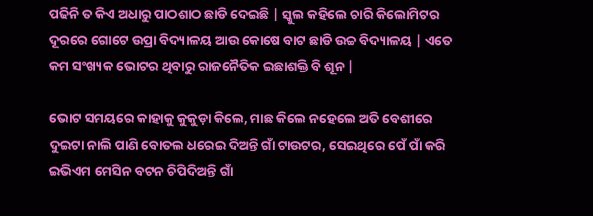ପଢିନି ତ କିଏ ଅଧାରୁ ପାଠଶାଠ ଛାଡି ଦେଇଛି | ସ୍କୁଲ କହିଲେ ଚାରି କିଲୋମିଟର ଦୂରରେ ଗୋଟେ ଉପ୍ରା ବିଦ୍ୟାଳୟ ଆଉ କୋଷେ ବାଟ ଛାଡି ଉଚ୍ଚ ବିଦ୍ୟାଳୟ | ଏତେ କମ ସଂଖ୍ୟକ ଭୋଟର ଥିବାରୁ ରାଜନୈତିକ ଇଛାଶକ୍ତି ବି ଶୂନ |

ଭୋଟ ସମୟରେ କାହାକୁ କୁକୁଡ଼ା କିଲେ, ମାଛ କିଲେ ନହେଲେ ଅତି ବେଶୀରେ ଦୁଇଟା ନାଲି ପାଣି ବୋତଲ ଧରେଇ ଦିଅନ୍ତି ଗାଁ ଟାଉଟର, ସେଇଥିରେ ପେଁ ପାଁ କରି ଇଭିଏମ ମେସିନ ବଟନ ଚିପିଦିଅନ୍ତି ଗାଁ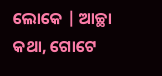ଲୋକେ | ଆଚ୍ଛା କଥା, ଗୋଟେ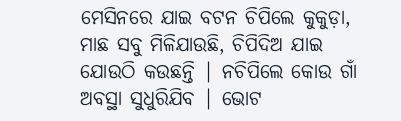ମେସିନରେ ଯାଇ ବଟନ ଚିପିଲେ କୁକୁଡ଼ା, ମାଛ ସବୁ ମିଳିଯାଉଛି, ଚିପିଦିଅ ଯାଇ ଯୋଉଠି କଉଛନ୍ତି | ନଚିପିଲେ କୋଉ ଗାଁ ଅବସ୍ଥା ସୁଧୁରିଯିବ | ଭୋଟ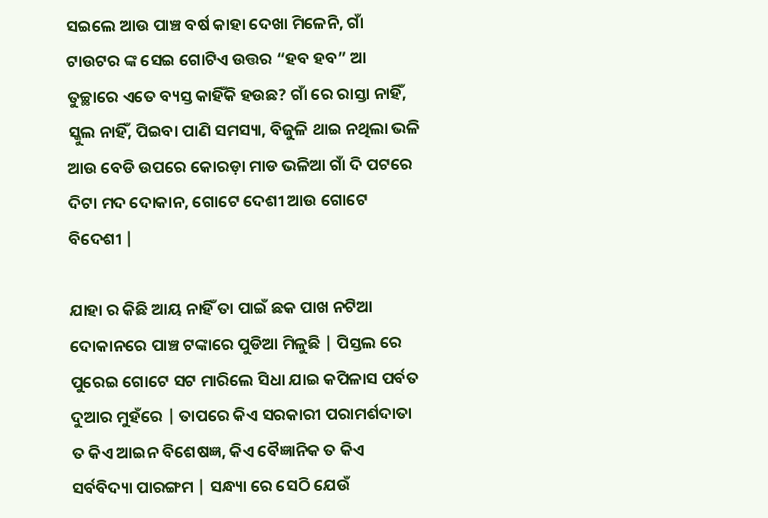ସଇଲେ ଆଉ ପାଞ୍ଚ ବର୍ଷ କାହା ଦେଖା ମିଳେନି, ଗାଁ ଟାଉଟର ଙ୍କ ସେଇ ଗୋଟିଏ ଉତ୍ତର “ହବ ହବ” ଆ ତୁଚ୍ଛାରେ ଏତେ ବ୍ୟସ୍ତ କାହିଁକି ହଉଛ? ଗାଁ ରେ ରାସ୍ତା ନାହିଁ, ସ୍କୁଲ ନାହିଁ, ପିଇବା ପାଣି ସମସ୍ୟା, ବିଜୁଳି ଥାଇ ନଥିଲା ଭଳି ଆଉ ବେଡି ଉପରେ କୋରଡ଼ା ମାଡ ଭଳିଆ ଗାଁ ଦି ପଟରେ ଦିଟା ମଦ ଦୋକାନ, ଗୋଟେ ଦେଶୀ ଆଉ ଗୋଟେ ବିଦେଶୀ |

ଯାହା ର କିଛି ଆୟ ନାହିଁ ତା ପାଇଁ ଛକ ପାଖ ନଟିଆ ଦୋକାନରେ ପାଞ୍ଚ ଟଙ୍କାରେ ପୁଡିଆ ମିଳୁଛି | ପିସ୍ତଲ ରେ ପୁରେଇ ଗୋଟେ ସଟ ମାରିଲେ ସିଧା ଯାଇ କପିଳାସ ପର୍ବତ ଦୁଆର ମୁହଁରେ | ତାପରେ କିଏ ସରକାରୀ ପରାମର୍ଶଦାତା ତ କିଏ ଆଇନ ବିଶେଷଜ୍ଞ, କିଏ ବୈଜ୍ଞାନିକ ତ କିଏ ସର୍ବବିଦ୍ୟା ପାରଙ୍ଗମ | ସନ୍ଧ୍ୟା ରେ ସେଠି ଯେଉଁ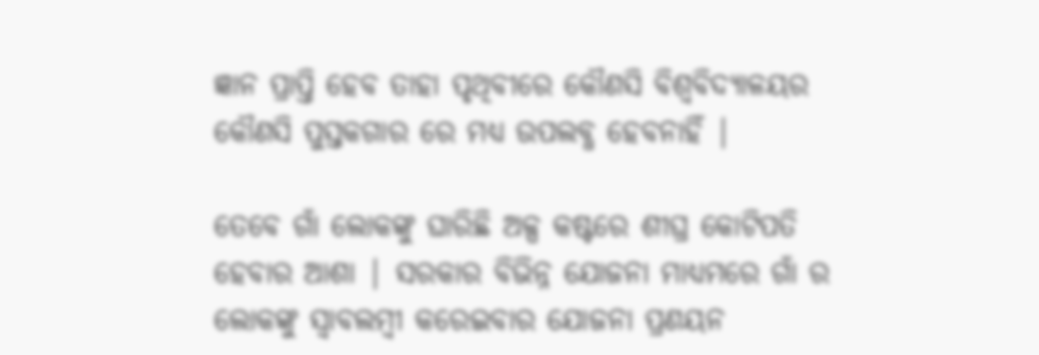ଜ୍ଞାନ ପ୍ରାପ୍ତି ହେବ ତାହା ପୃଥିବୀରେ କୌଣସି ବିଶ୍ୱବିଦ୍ୟାଳୟର କୌଣସି ପୁସ୍ତକଗାର ରେ ମଧ୍ୟ ଉପଲବ୍ଧ ହେବନାହିଁ |

ତେବେ ଗାଁ ଲୋକଙ୍କୁ ଘାରିଛି ଅଳ୍ପ କଷ୍ଟରେ ଶୀଘ୍ର କୋଟିପତି ହେବାର ଆଶା | ସରକାର ବିଭିନ୍ନ ଯୋଜନା ମାଧ୍ୟମରେ ଗାଁ ର ଲୋକଙ୍କୁ ସ୍ୱାବଲମ୍ବୀ କରେଇବାର ଯୋଜନା ପ୍ରଣୟନ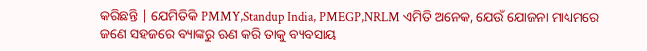କରିଛନ୍ତି | ଯେମିତିକି PMMY,Standup India, PMEGP,NRLM ଏମିତି ଅନେକ, ଯେଉଁ ଯୋଜନା ମାଧ୍ୟମରେ ଜଣେ ସହଜରେ ବ୍ୟାଙ୍କରୁ ଋଣ କରି ତାକୁ ବ୍ୟବସାୟ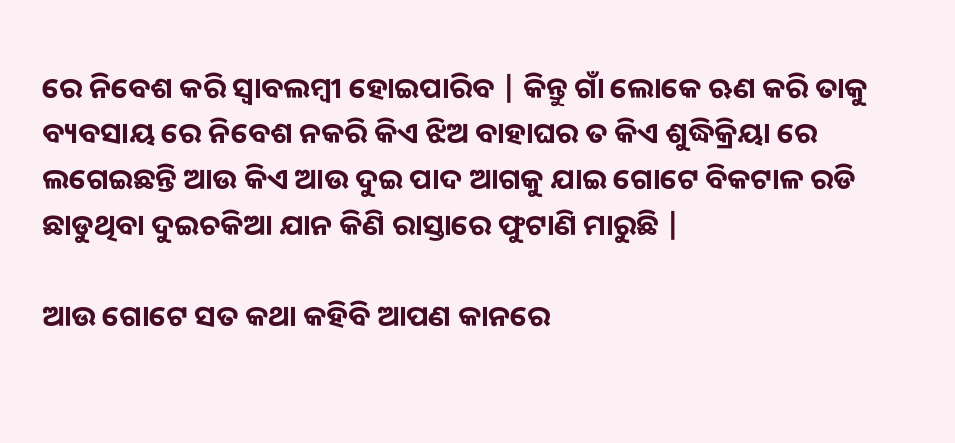ରେ ନିବେଶ କରି ସ୍ୱାବଲମ୍ବୀ ହୋଇପାରିବ | କିନ୍ତୁ ଗାଁ ଲୋକେ ଋଣ କରି ତାକୁ ବ୍ୟବସାୟ ରେ ନିବେଶ ନକରି କିଏ ଝିଅ ବାହାଘର ତ କିଏ ଶୁଦ୍ଧିକ୍ରିୟା ରେ ଲଗେଇଛନ୍ତି ଆଉ କିଏ ଆଉ ଦୁଇ ପାଦ ଆଗକୁ ଯାଇ ଗୋଟେ ବିକଟାଳ ରଡି ଛାଡୁଥିବା ଦୁଇଚକିଆ ଯାନ କିଣି ରାସ୍ତାରେ ଫୁଟାଣି ମାରୁଛି |

ଆଉ ଗୋଟେ ସତ କଥା କହିବି ଆପଣ କାନରେ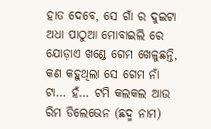ହାତ ଦେବେ, ସେ ଗାଁ ର ଦୁଇଟା ଅଧା ପାଠୁଆ ମୋବାଇଲି ରେ ଯୋଡ଼ାଏ ଖଣ୍ଡେ ଗେମ ଖେଳୁଛନ୍ତି, କଣ କହୁଥିଲା ସେ ଗେମ ନାଁ ଟା… ହଁ… ଟମି କଲକଲ ଆଉ ରିମ ଡିଲେଭେନ (ଛଦ୍ମ ନାମ)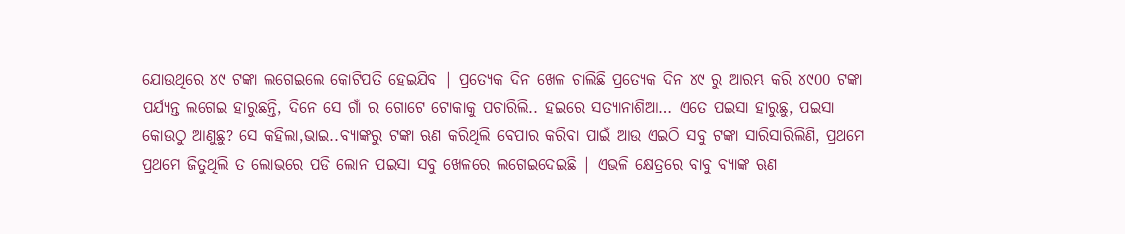ଯୋଉଥିରେ ୪୯ ଟଙ୍କା ଲଗେଇଲେ କୋଟିପତି ହେଇଯିବ | ପ୍ରତ୍ୟେକ ଦିନ ଖେଳ ଚାଲିଛି ପ୍ରତ୍ୟେକ ଦିନ ୪୯ ରୁ ଆରମ୍ଭ କରି ୪୯00 ଟଙ୍କା ପର୍ଯ୍ୟନ୍ତ ଲଗେଇ ହାରୁଛନ୍ତି, ଦିନେ ସେ ଗାଁ ର ଗୋଟେ ଟୋକାକୁ ପଚାରିଲି.. ହଇରେ ସତ୍ୟାନାଶିଆ… ଏତେ ପଇସା ହାରୁଛୁ, ପଇସା କୋଉଠୁ ଆଣୁଛୁ? ସେ କହିଲା,ଭାଇ..ବ୍ୟାଙ୍କରୁ ଟଙ୍କା ଋଣ କରିଥିଲି ବେପାର କରିବା ପାଇଁ ଆଉ ଏଇଠି ସବୁ ଟଙ୍କା ସାରିସାରିଲିଣି, ପ୍ରଥମେ ପ୍ରଥମେ ଜିତୁଥିଲି ତ ଲୋଭରେ ପଡି ଲୋନ ପଇସା ସବୁ ଖେଳରେ ଲଗେଇଦେଇଛି | ଏଭଳି କ୍ଷେତ୍ରରେ ବାବୁ ବ୍ୟାଙ୍କ ଋଣ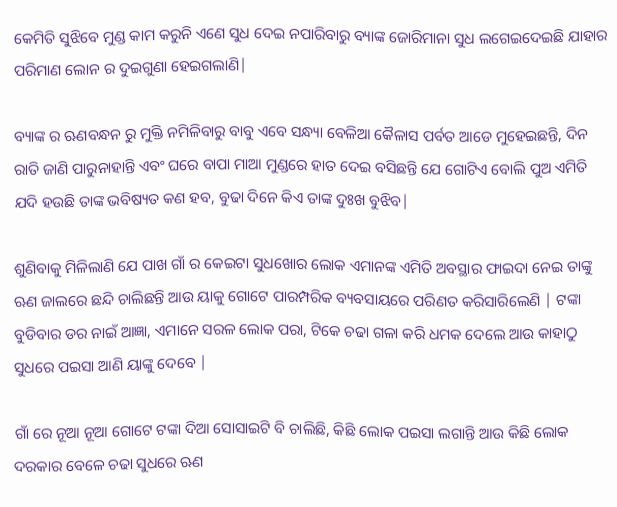କେମିତି ସୁଝିବେ ମୁଣ୍ଡ କାମ କରୁନି ଏଣେ ସୁଧ ଦେଇ ନପାରିବାରୁ ବ୍ୟାଙ୍କ ଜୋରିମାନା ସୁଧ ଲଗେଇଦେଇଛି ଯାହାର ପରିମାଣ ଲୋନ ର ଦୁଇଗୁଣା ହେଇଗଲାଣି|

ବ୍ୟାଙ୍କ ର ଋଣବନ୍ଧନ ରୁ ମୁକ୍ତି ନମିଳିବାରୁ ବାବୁ ଏବେ ସନ୍ଧ୍ୟା ବେଳିଆ କୈଳାସ ପର୍ବତ ଆଡେ ମୁହେଇଛନ୍ତି, ଦିନ ରାତି ଜାଣି ପାରୁନାହାନ୍ତି ଏବଂ ଘରେ ବାପା ମାଆ ମୁଣ୍ଡରେ ହାତ ଦେଇ ବସିଛନ୍ତି ଯେ ଗୋଟିଏ ବୋଲି ପୁଅ ଏମିତି ଯଦି ହଉଛି ତାଙ୍କ ଭବିଷ୍ୟତ କଣ ହବ, ବୁଢା ଦିନେ କିଏ ତାଙ୍କ ଦୁଃଖ ବୁଝିବ|

ଶୁଣିବାକୁ ମିଳିଲାଣି ଯେ ପାଖ ଗାଁ ର କେଇଟା ସୁଧଖୋର ଲୋକ ଏମାନଙ୍କ ଏମିତି ଅବସ୍ଥାର ଫାଇଦା ନେଇ ତାଙ୍କୁ ଋଣ ଜାଲରେ ଛନ୍ଦି ଚାଲିଛନ୍ତି ଆଉ ୟାକୁ ଗୋଟେ ପାରମ୍ପରିକ ବ୍ୟବସାୟରେ ପରିଣତ କରିସାରିଲେଣି | ଟଙ୍କା ବୁଡିବାର ଡର ନାଇଁ ଆଜ୍ଞା, ଏମାନେ ସରଳ ଲୋକ ପରା, ଟିକେ ଚଢା ଗଳା କରି ଧମକ ଦେଲେ ଆଉ କାହାଠୁ ସୁଧରେ ପଇସା ଆଣି ୟାଙ୍କୁ ଦେବେ |

ଗାଁ ରେ ନୂଆ ନୂଆ ଗୋଟେ ଟଙ୍କା ଦିଆ ସୋସାଇଟି ବି ଚାଲିଛି, କିଛି ଲୋକ ପଇସା ଲଗାନ୍ତି ଆଉ କିଛି ଲୋକ ଦରକାର ବେଳେ ଚଢା ସୁଧରେ ଋଣ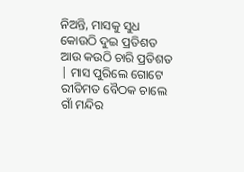ନିଅନ୍ତି, ମାସକୁ ସୁଧ କୋଉଠି ଦୁଇ ପ୍ରତିଶତ ଆଉ କଉଠି ଚାରି ପ୍ରତିଶତ | ମାସ ପୁରିଲେ ଗୋଟେ ରୀତିମତ ବୈଠକ ଚାଲେ ଗାଁ ମନ୍ଦିର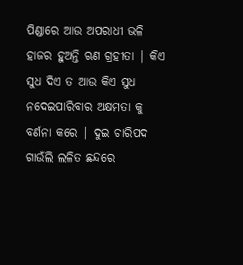ପିଣ୍ଡାରେ ଆଉ ଅପରାଧୀ ଭଳି ହାଜର ହୁଅନ୍ତି ଋଣ ଗ୍ରହୀତା | କିଏ ସୁଧ ଦିଏ ତ ଆଉ କିଏ ସୁଧ ନଦେଇପାରିବାର ଅକ୍ଷମତା କୁ ବର୍ଣନା କରେ | ଦୁଇ ଚାରିପଦ ଗାଉଁଲି ଲଳିତ ଛନ୍ଦରେ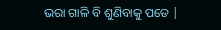ଭରା ଗାଳି ବି ଶୁଣିବାକୁ ପଡେ |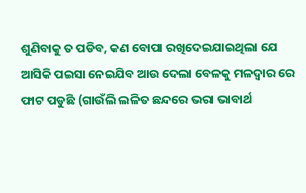ଶୁଣିବାକୁ ତ ପଡିବ, କଣ ବୋପା ରଖିଦେଇଯାଇଥିଲା ଯେ ଆସିକି ପଇସା ନେଇଯିବ ଆଉ ଦେଲା ବେଳକୁ ମଳଦ୍ୱାର ରେ ଫାଟ ପଡୁଛି (ଗାଉଁଲି ଲଳିତ ଛନ୍ଦରେ ଭରା ଭାବାର୍ଥ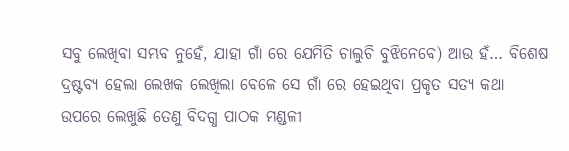ସବୁ ଲେଖିବା ସମ୍ଭବ ନୁହେଁ, ଯାହା ଗାଁ ରେ ଯେମିତି ଚାଲୁଚି ବୁଝିନେବେ) ଆଉ ହଁ… ବିଶେଷ ଦ୍ରଷ୍ଟବ୍ୟ ହେଲା ଲେଖକ ଲେଖିଲା ବେଳେ ସେ ଗାଁ ରେ ହେଇଥିବା ପ୍ରକୃତ ସତ୍ୟ କଥା ଉପରେ ଲେଖୁଛି ତେଣୁ ବିଦଗ୍ଧ ପାଠକ ମଣ୍ଡଳୀ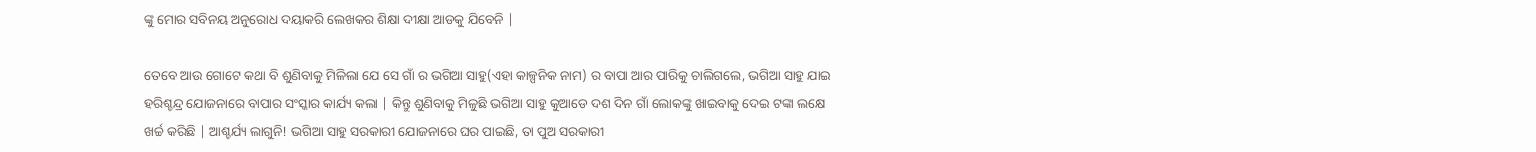ଙ୍କୁ ମୋର ସବିନୟ ଅନୁରୋଧ ଦୟାକରି ଲେଖକର ଶିକ୍ଷା ଦୀକ୍ଷା ଆଡକୁ ଯିବେନି |

ତେବେ ଆଉ ଗୋଟେ କଥା ବି ଶୁଣିବାକୁ ମିଳିଲା ଯେ ସେ ଗାଁ ର ଭଗିଆ ସାହୁ(ଏହା କାଳ୍ପନିକ ନାମ) ର ବାପା ଆର ପାରିକୁ ଚାଲିଗଲେ, ଭଗିଆ ସାହୁ ଯାଇ ହରିଶ୍ଚନ୍ଦ୍ର ଯୋଜନାରେ ବାପାର ସଂସ୍କାର କାର୍ଯ୍ୟ କଲା | କିନ୍ତୁ ଶୁଣିବାକୁ ମିଳୁଛି ଭଗିଆ ସାହୁ କୁଆଡେ ଦଶ ଦିନ ଗାଁ ଲୋକଙ୍କୁ ଖାଇବାକୁ ଦେଇ ଟଙ୍କା ଲକ୍ଷେ ଖର୍ଚ୍ଚ କରିଛି | ଆଶ୍ଚର୍ଯ୍ୟ ଲାଗୁନି! ଭଗିଆ ସାହୁ ସରକାରୀ ଯୋଜନାରେ ଘର ପାଇଛି, ତା ପୁଅ ସରକାରୀ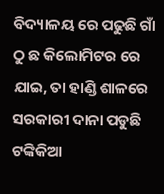ବିଦ୍ୟାଳୟ ରେ ପଢୁଛି ଗାଁ ଠୁ ଛ କିଲୋମିଟର ରେ ଯାଇ, ତା ହାଣ୍ଡି ଶାଳରେ ସରକାରୀ ଦାନା ପଡୁଛି ଟଙ୍କିକିଆ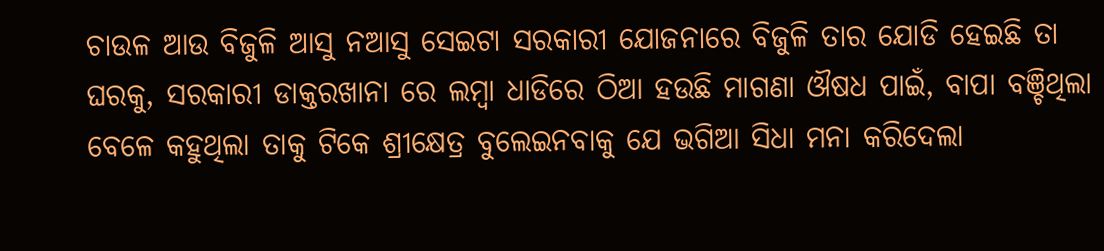ଚାଉଳ ଆଉ ବିଜୁଳି ଆସୁ ନଆସୁ ସେଇଟା ସରକାରୀ ଯୋଜନାରେ ବିଜୁଳି ତାର ଯୋଡି ହେଇଛି ତା ଘରକୁ, ସରକାରୀ ଡାକ୍ତରଖାନା ରେ ଲମ୍ବା ଧାଡିରେ ଠିଆ ହଉଛି ମାଗଣା ଔଷଧ ପାଇଁ, ବାପା ବଞ୍ଚିଥିଲା ବେଳେ କହୁଥିଲା ତାକୁ ଟିକେ ଶ୍ରୀକ୍ଷେତ୍ର ବୁଲେଇନବାକୁ ଯେ ଭଗିଆ ସିଧା ମନା କରିଦେଲା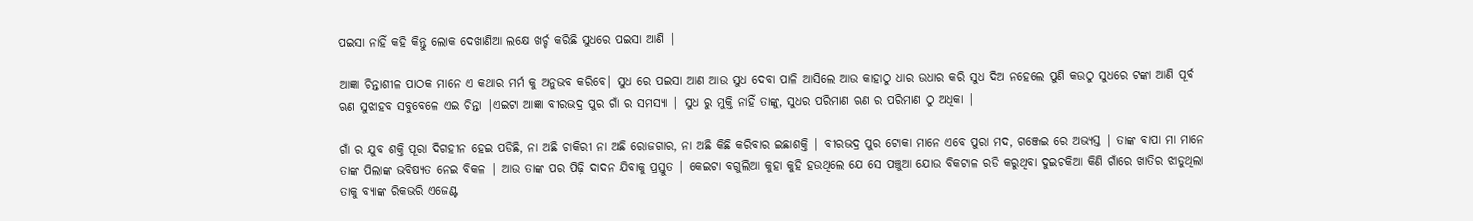ପଇସା ନାହିଁ କହି କିନ୍ତୁ ଲୋକ ଦେଖାଣିଆ ଲକ୍ଷେ ଖର୍ଚ୍ଚ କରିଛି ସୁଧରେ ପଇସା ଆଣି |

ଆଜ୍ଞା ଚିନ୍ତାଶୀଳ ପାଠକ ମାନେ ଏ କଥାର ମର୍ମ କୁ ଅନୁଭବ କରିବେ| ସୁଧ ରେ ପଇସା ଆଣ ଆଉ ସୁଧ ଦେବା ପାଳି ଆସିଲେ ଆଉ କାହାଠୁ ଧାର ଉଧାର କରି ସୁଧ ଦିଅ ନହେଲେ ପୁଣି କଉଠୁ ସୁଧରେ ଟଙ୍କା ଆଣି ପୂର୍ବ ଋଣ ସୁଝାହବ ସବୁବେଳେ ଏଇ ଚିନ୍ତା |ଏଇଟା ଆଜ୍ଞା ବୀରଭଦ୍ର ପୁର ଗାଁ ର ସମସ୍ୟା | ସୁଧ ରୁ ମୁକ୍ତି ନାହିଁ ତାଙ୍କୁ, ସୁଧର ପରିମାଣ ଋଣ ର ପରିମାଣ ଠୁ ଅଧିକା |

ଗାଁ ର ଯୁବ ଶକ୍ତି ପୂରା ଦିଗହୀନ ହେଇ ପଡିଛି, ନା ଅଛି ଚାକିରୀ ନା ଅଛି ରୋଜଗାର, ନା ଅଛି କିଛି କରିବାର ଇଛାଶକ୍ତି | ବୀରଭଦ୍ର ପୁର ଟୋକା ମାନେ ଏବେ ପୁରା ମଦ, ଗଞ୍ଜେଇ ରେ ଅଭ୍ୟସ୍ତ | ତାଙ୍କ ବାପା ମା ମାନେ ତାଙ୍କ ପିଲାଙ୍କ ଭବିଷ୍ୟତ ନେଇ ବିକଳ | ଆଉ ତାଙ୍କ ପର ପିଢ଼ି ଦାଦନ ଯିବାକୁ ପ୍ରସ୍ତୁତ | କେଇଟା ବଗୁଲିଆ କୁହା କୁହି ହଉଥିଲେ ଯେ ସେ ପଞ୍ଚୁଆ ଯୋଉ ବିକଟାଳ ରଡି କରୁଥିବା ଦୁଇଚକିଆ କିଣି ଗାଁରେ ଖାତିର ଝାଡୁଥିଲା ତାକୁ ବ୍ୟାଙ୍କ ରିକଭରି ଏଜେଣ୍ଟ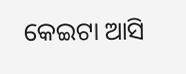କେଇଟା ଆସି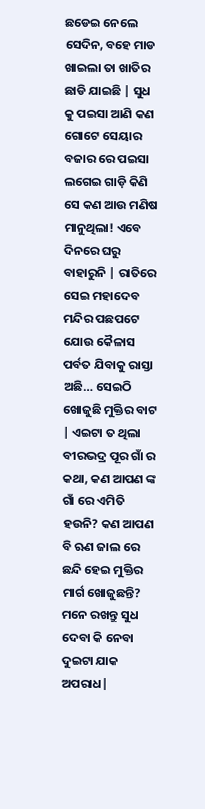ଛଡେଇ ନେଲେ ସେଦିନ, ବହେ ମାଡ ଖାଇଲା ତା ଖାତିର ଛାଡି ଯାଇଛି | ସୁଧ କୁ ପଇସା ଆଣି କଣ ଗୋଟେ ସେୟାର ବଜାର ରେ ପଇସା ଲଗେଇ ଗାଡ଼ି କିଣି ସେ କଣ ଆଉ ମଣିଷ ମାନୁଥିଲା! ଏବେ ଦିନରେ ଘରୁ ବାହାରୁନି | ରାତିରେ ସେଇ ମହାଦେବ ମନ୍ଦିର ପଛପଟେ ଯୋଉ କୈଳାସ ପର୍ବତ ଯିବାକୁ ରାସ୍ତା ଅଛି… ସେଇଠି ଖୋଜୁଛି ମୁକ୍ତିର ବାଟ | ଏଇଟା ତ ଥିଲା ବୀରଭଦ୍ର ପୂର ଗାଁ ର କଥା, କଣ ଆପଣ ଙ୍କ ଗାଁ ରେ ଏମିତି ହଉନି? କଣ ଆପଣ ବି ଋଣ ଜାଲ ରେ ଛନ୍ଦି ହେଇ ମୁକ୍ତିର ମାର୍ଗ ଖୋଜୁଛନ୍ତି? ମନେ ରଖନ୍ତୁ ସୁଧ ଦେବା କି ନେବା ଦୁଇଟା ଯାକ ଅପରାଧ|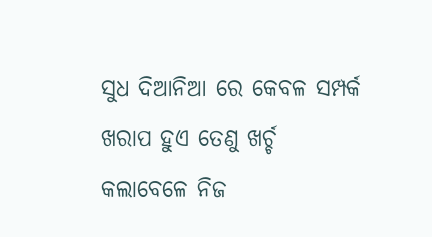ସୁଧ ଦିଆନିଆ ରେ କେବଳ ସମ୍ପର୍କ ଖରାପ ହୁଏ ତେଣୁ ଖର୍ଚ୍ଚ କଲାବେଳେ ନିଜ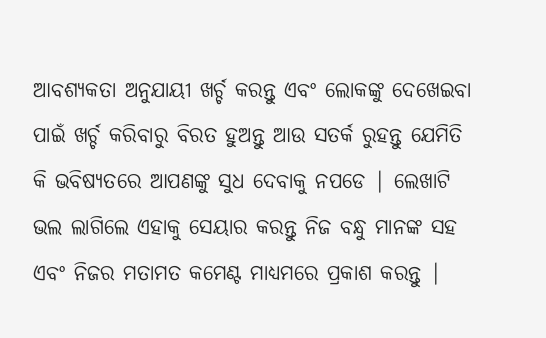ଆବଶ୍ୟକତା ଅନୁଯାୟୀ ଖର୍ଚ୍ଚ କରନ୍ତୁ ଏବଂ ଲୋକଙ୍କୁ ଦେଖେଇବା ପାଇଁ ଖର୍ଚ୍ଚ କରିବାରୁ ବିରତ ହୁଅନ୍ତୁ ଆଉ ସତର୍କ ରୁହନ୍ତୁ ଯେମିତି କି ଭବିଷ୍ୟତରେ ଆପଣଙ୍କୁ ସୁଧ ଦେବାକୁ ନପଡେ | ଲେଖାଟି ଭଲ ଲାଗିଲେ ଏହାକୁ ସେୟାର କରନ୍ତୁ ନିଜ ବନ୍ଧୁ ମାନଙ୍କ ସହ ଏବଂ ନିଜର ମତାମତ କମେଣ୍ଟ ମାଧ୍ୟମରେ ପ୍ରକାଶ କରନ୍ତୁ |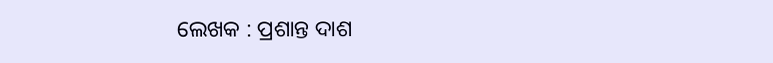ଲେଖକ : ପ୍ରଶାନ୍ତ ଦାଶ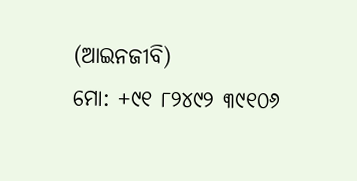(ଆଇନଜୀବି)
ମୋ: +୯୧ ୮୨୪୯୨ ୩୯୧୦୬